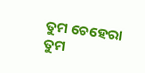ତୁମ ଚେହେରା
ତୁମ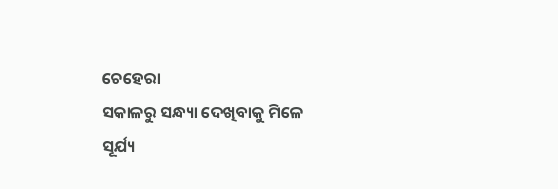ଚେହେରା
ସକାଳରୁ ସନ୍ଧ୍ୟା ଦେଖିବାକୁ ମିଳେ
ସୂର୍ଯ୍ୟ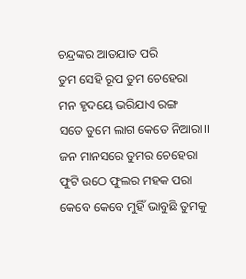ଚନ୍ଦ୍ରଙ୍କର ଆତଯାତ ପରି
ତୁମ ସେହି ରୂପ ତୁମ ଚେହେରା
ମନ ହୃଦୟେ ଭରିଯାଏ ରଙ୍ଗ
ସତେ ତୁମେ ଲାଗ କେତେ ନିଆରା।।
ଜନ ମାନସରେ ତୁମର ଚେହେରା
ଫୁଟି ଉଠେ ଫୁଲର ମହକ ପରା
କେବେ କେବେ ମୁହିଁ ଭାବୁଛି ତୁମକୁ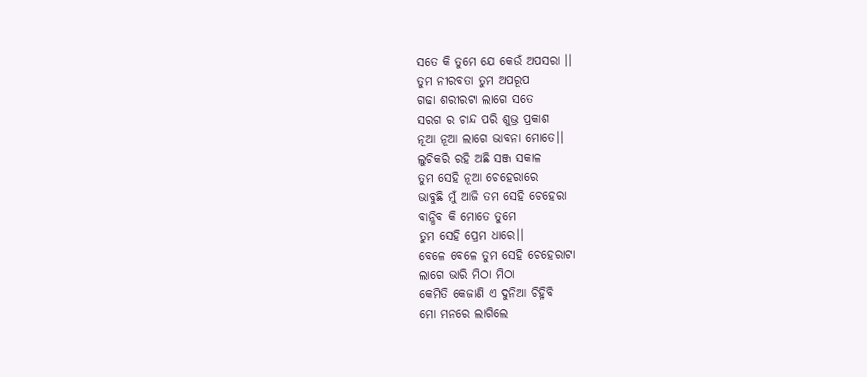ସତେ କି ତୁମେ ଯେ କେଉଁ ଅପସରା ।।
ତୁମ ନୀରବତା ତୁମ ଅପରୂପ
ଗଢା ଶରୀରଟା ଲାଗେ ସତେ
ସରଗ ର ଚାନ୍ଦ ପରି ଶୁଭ୍ର ପ୍ରକାଶ
ନୂଆ ନୂଆ ଲାଗେ ଭାବନା ମୋତେ।।
ଲୁଚିକରି ରହି ଅଛି ସଞ୍ଜ ସକାଳ
ତୁମ ସେହି ନୂଆ ଚେହେରାରେ
ଭାବୁଛି ମୁଁ ଆଜି ତମ ସେହି ଚେହେରା
ବାନ୍ଧିବ କି ମୋତେ ତୁମେ
ତୁମ ସେହି ପ୍ରେମ ଧାରେ।।
ବେଳେ ବେଳେ ତୁମ ସେହି ଚେହେରାଟା
ଲାଗେ ଭାରି ମିଠା ମିଠା
କେମିତି କେଜାଣି ଏ ଦୁନିଆ ଚିହ୍ନିବି
ମୋ ମନରେ ଲାଗିଲେ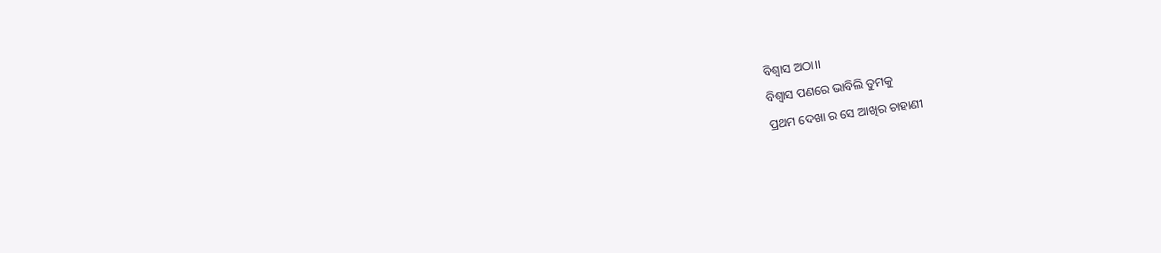ବିଶ୍ୱାସ ଅଠା।।
ବିଶ୍ୱାସ ପଣରେ ଭାବିଲି ତୁମକୁ
ପ୍ରଥମ ଦେଖା ର ସେ ଆଖିର ଚାହାଣୀ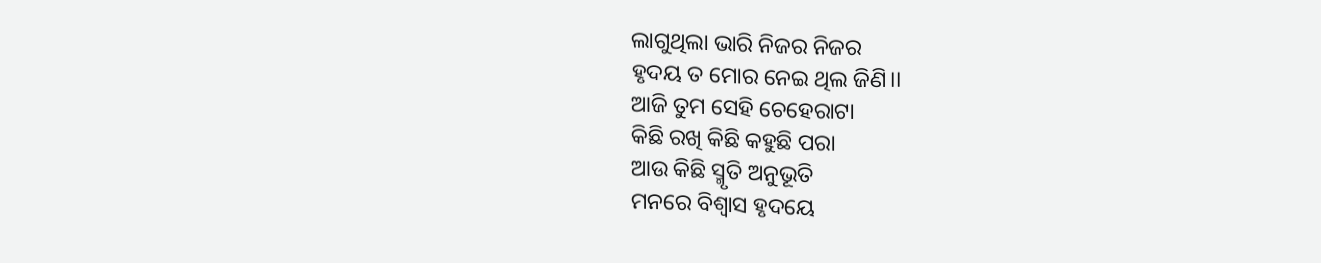ଲାଗୁଥିଲା ଭାରି ନିଜର ନିଜର
ହୃଦୟ ତ ମୋର ନେଇ ଥିଲ ଜିଣି।।
ଆଜି ତୁମ ସେହି ଚେହେରାଟା
କିଛି ରଖି କିଛି କହୁଛି ପରା
ଆଉ କିଛି ସ୍ମୃତି ଅନୁଭୂତି
ମନରେ ବିଶ୍ୱାସ ହୃଦୟେ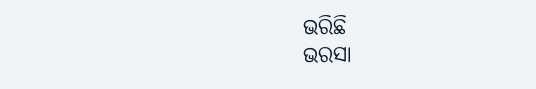ଭରିଛି
ଭରସା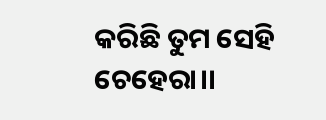କରିଛି ତୁମ ସେହି ଚେହେରା।।